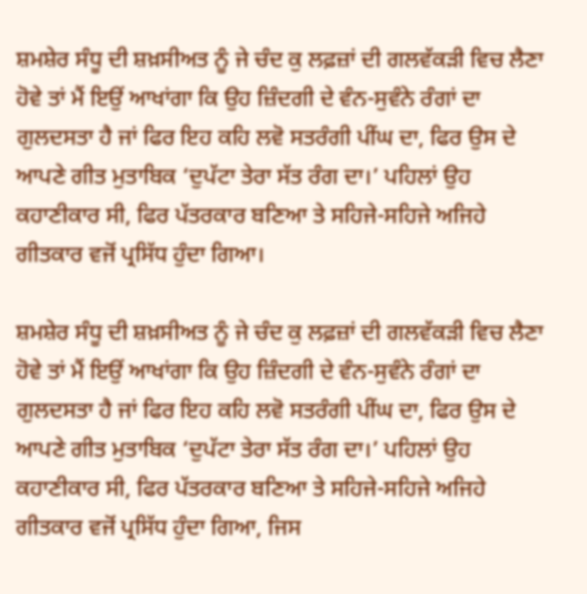ਸ਼ਮਸ਼ੇਰ ਸੰਧੂ ਦੀ ਸ਼ਖ਼ਸੀਅਤ ਨੂੰ ਜੇ ਚੰਦ ਕੁ ਲਫ਼ਜ਼ਾਂ ਦੀ ਗਲਵੱਕੜੀ ਵਿਚ ਲੈਣਾ ਹੋਵੇ ਤਾਂ ਮੈਂ ਇਉਂ ਆਖਾਂਗਾ ਕਿ ਉਹ ਜ਼ਿੰਦਗੀ ਦੇ ਵੰਨ-ਸੁਵੰਨੇ ਰੰਗਾਂ ਦਾ ਗੁਲਦਸਤਾ ਹੈ ਜਾਂ ਫਿਰ ਇਹ ਕਹਿ ਲਵੋ ਸਤਰੰਗੀ ਪੀਂਘ ਦਾ, ਫਿਰ ਉਸ ਦੇ ਆਪਣੇ ਗੀਤ ਮੁਤਾਬਿਕ ‘ਦੁਪੱਟਾ ਤੇਰਾ ਸੱਤ ਰੰਗ ਦਾ।’ ਪਹਿਲਾਂ ਉਹ ਕਹਾਣੀਕਾਰ ਸੀ, ਫਿਰ ਪੱਤਰਕਾਰ ਬਣਿਆ ਤੇ ਸਹਿਜੇ-ਸਹਿਜੇ ਅਜਿਹੇ ਗੀਤਕਾਰ ਵਜੋਂ ਪ੍ਰਸਿੱਧ ਹੁੰਦਾ ਗਿਆ।

ਸ਼ਮਸ਼ੇਰ ਸੰਧੂ ਦੀ ਸ਼ਖ਼ਸੀਅਤ ਨੂੰ ਜੇ ਚੰਦ ਕੁ ਲਫ਼ਜ਼ਾਂ ਦੀ ਗਲਵੱਕੜੀ ਵਿਚ ਲੈਣਾ ਹੋਵੇ ਤਾਂ ਮੈਂ ਇਉਂ ਆਖਾਂਗਾ ਕਿ ਉਹ ਜ਼ਿੰਦਗੀ ਦੇ ਵੰਨ-ਸੁਵੰਨੇ ਰੰਗਾਂ ਦਾ ਗੁਲਦਸਤਾ ਹੈ ਜਾਂ ਫਿਰ ਇਹ ਕਹਿ ਲਵੋ ਸਤਰੰਗੀ ਪੀਂਘ ਦਾ, ਫਿਰ ਉਸ ਦੇ ਆਪਣੇ ਗੀਤ ਮੁਤਾਬਿਕ ‘ਦੁਪੱਟਾ ਤੇਰਾ ਸੱਤ ਰੰਗ ਦਾ।’ ਪਹਿਲਾਂ ਉਹ ਕਹਾਣੀਕਾਰ ਸੀ, ਫਿਰ ਪੱਤਰਕਾਰ ਬਣਿਆ ਤੇ ਸਹਿਜੇ-ਸਹਿਜੇ ਅਜਿਹੇ ਗੀਤਕਾਰ ਵਜੋਂ ਪ੍ਰਸਿੱਧ ਹੁੰਦਾ ਗਿਆ, ਜਿਸ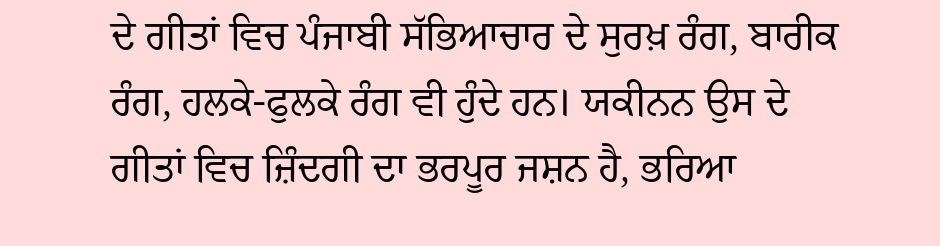ਦੇ ਗੀਤਾਂ ਵਿਚ ਪੰਜਾਬੀ ਸੱਭਿਆਚਾਰ ਦੇ ਸੁਰਖ਼ ਰੰਗ, ਬਾਰੀਕ ਰੰਗ, ਹਲਕੇ-ਫੁਲਕੇ ਰੰਗ ਵੀ ਹੁੰਦੇ ਹਨ। ਯਕੀਨਨ ਉਸ ਦੇ ਗੀਤਾਂ ਵਿਚ ਜ਼ਿੰਦਗੀ ਦਾ ਭਰਪੂਰ ਜਸ਼ਨ ਹੈ, ਭਰਿਆ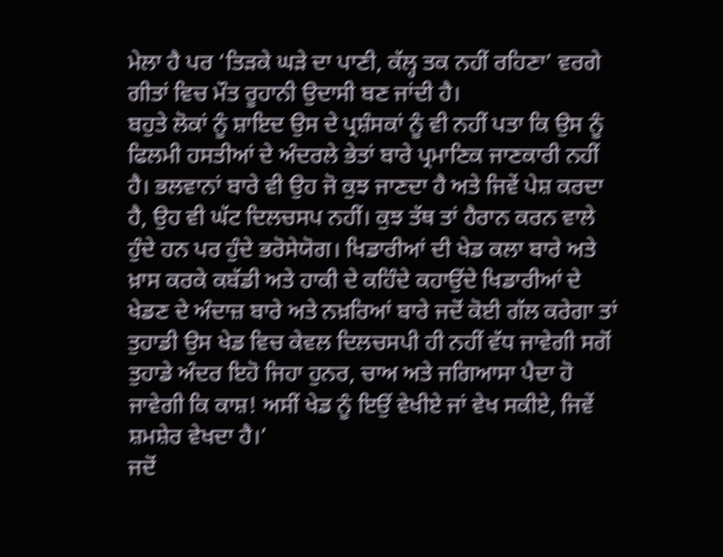ਮੇਲਾ ਹੈ ਪਰ ‘ਤਿੜਕੇ ਘੜੇ ਦਾ ਪਾਣੀ, ਕੱਲ੍ਹ ਤਕ ਨਹੀਂ ਰਹਿਣਾ’ ਵਰਗੇ ਗੀਤਾਂ ਵਿਚ ਮੌਤ ਰੂਹਾਨੀ ਉਦਾਸੀ ਬਣ ਜਾਂਦੀ ਹੈ।
ਬਹੁਤੇ ਲੋਕਾਂ ਨੂੰ ਸ਼ਾਇਦ ਉਸ ਦੇ ਪ੍ਰਸ਼ੰਸਕਾਂ ਨੂੰ ਵੀ ਨਹੀਂ ਪਤਾ ਕਿ ਉਸ ਨੂੰ ਫਿਲਮੀ ਹਸਤੀਆਂ ਦੇ ਅੰਦਰਲੇ ਭੇਤਾਂ ਬਾਰੇ ਪ੍ਰਮਾਣਿਕ ਜਾਣਕਾਰੀ ਨਹੀਂ ਹੈ। ਭਲਵਾਨਾਂ ਬਾਰੇ ਵੀ ਉਹ ਜੋ ਕੁਝ ਜਾਣਦਾ ਹੈ ਅਤੇ ਜਿਵੇਂ ਪੇਸ਼ ਕਰਦਾ ਹੈ, ਉਹ ਵੀ ਘੱਟ ਦਿਲਚਸਪ ਨਹੀਂ। ਕੁਝ ਤੱਥ ਤਾਂ ਹੈਰਾਨ ਕਰਨ ਵਾਲੇ ਹੁੰਦੇ ਹਨ ਪਰ ਹੁੰਦੇ ਭਰੋਸੇਯੋਗ। ਖਿਡਾਰੀਆਂ ਦੀ ਖੇਡ ਕਲਾ ਬਾਰੇ ਅਤੇ ਖ਼ਾਸ ਕਰਕੇ ਕਬੱਡੀ ਅਤੇ ਹਾਕੀ ਦੇ ਕਹਿੰਦੇ ਕਹਾਉਂਦੇ ਖਿਡਾਰੀਆਂ ਦੇ ਖੇਡਣ ਦੇ ਅੰਦਾਜ਼ ਬਾਰੇ ਅਤੇ ਨਖ਼ਰਿਆਂ ਬਾਰੇ ਜਦੋਂ ਕੋਈ ਗੱਲ ਕਰੇਗਾ ਤਾਂ ਤੁਹਾਡੀ ਉਸ ਖੇਡ ਵਿਚ ਕੇਵਲ ਦਿਲਚਸਪੀ ਹੀ ਨਹੀਂ ਵੱਧ ਜਾਵੇਗੀ ਸਗੋਂ ਤੁਹਾਡੇ ਅੰਦਰ ਇਹੋ ਜਿਹਾ ਹੁਨਰ, ਚਾਅ ਅਤੇ ਜਗਿਆਸਾ ਪੈਦਾ ਹੋ ਜਾਵੇਗੀ ਕਿ ਕਾਸ਼! ਅਸੀਂ ਖੇਡ ਨੂੰ ਇਉਂ ਵੇਖੀਏ ਜਾਂ ਵੇਖ ਸਕੀਏ, ਜਿਵੇਂ ਸ਼ਮਸ਼ੇਰ ਵੇਖਦਾ ਹੈ।’
ਜਦੋਂ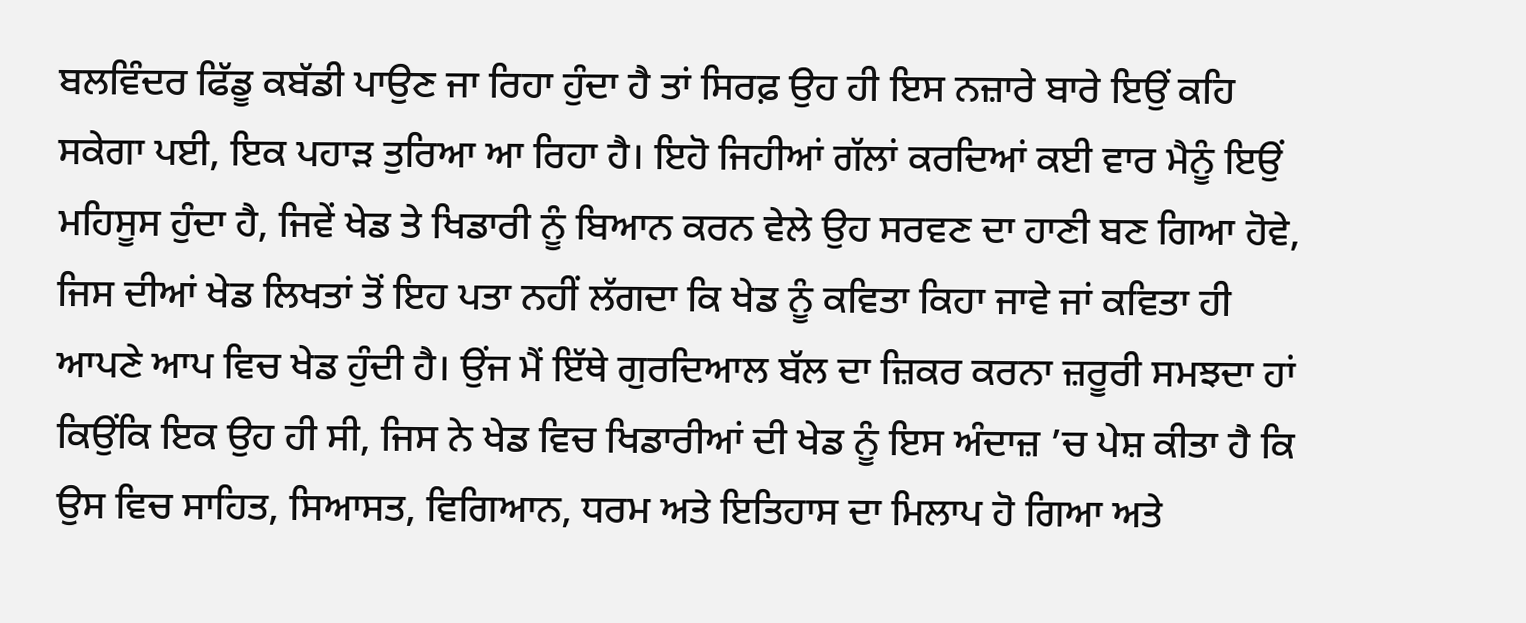ਬਲਵਿੰਦਰ ਫਿੱਡੂ ਕਬੱਡੀ ਪਾਉਣ ਜਾ ਰਿਹਾ ਹੁੰਦਾ ਹੈ ਤਾਂ ਸਿਰਫ਼ ਉਹ ਹੀ ਇਸ ਨਜ਼ਾਰੇ ਬਾਰੇ ਇਉਂ ਕਹਿ ਸਕੇਗਾ ਪਈ, ਇਕ ਪਹਾੜ ਤੁਰਿਆ ਆ ਰਿਹਾ ਹੈ। ਇਹੋ ਜਿਹੀਆਂ ਗੱਲਾਂ ਕਰਦਿਆਂ ਕਈ ਵਾਰ ਮੈਨੂੰ ਇਉਂ ਮਹਿਸੂਸ ਹੁੰਦਾ ਹੈ, ਜਿਵੇਂ ਖੇਡ ਤੇ ਖਿਡਾਰੀ ਨੂੰ ਬਿਆਨ ਕਰਨ ਵੇਲੇ ਉਹ ਸਰਵਣ ਦਾ ਹਾਣੀ ਬਣ ਗਿਆ ਹੋਵੇ, ਜਿਸ ਦੀਆਂ ਖੇਡ ਲਿਖਤਾਂ ਤੋਂ ਇਹ ਪਤਾ ਨਹੀਂ ਲੱਗਦਾ ਕਿ ਖੇਡ ਨੂੰ ਕਵਿਤਾ ਕਿਹਾ ਜਾਵੇ ਜਾਂ ਕਵਿਤਾ ਹੀ ਆਪਣੇ ਆਪ ਵਿਚ ਖੇਡ ਹੁੰਦੀ ਹੈ। ਉਂਜ ਮੈਂ ਇੱਥੇ ਗੁਰਦਿਆਲ ਬੱਲ ਦਾ ਜ਼ਿਕਰ ਕਰਨਾ ਜ਼ਰੂਰੀ ਸਮਝਦਾ ਹਾਂ ਕਿਉਂਕਿ ਇਕ ਉਹ ਹੀ ਸੀ, ਜਿਸ ਨੇ ਖੇਡ ਵਿਚ ਖਿਡਾਰੀਆਂ ਦੀ ਖੇਡ ਨੂੰ ਇਸ ਅੰਦਾਜ਼ ’ਚ ਪੇਸ਼ ਕੀਤਾ ਹੈ ਕਿ ਉਸ ਵਿਚ ਸਾਹਿਤ, ਸਿਆਸਤ, ਵਿਗਿਆਨ, ਧਰਮ ਅਤੇ ਇਤਿਹਾਸ ਦਾ ਮਿਲਾਪ ਹੋ ਗਿਆ ਅਤੇ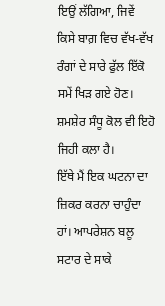ਇਉਂ ਲੱਗਿਆ, ਜਿਵੇਂ ਕਿਸੇ ਬਾਗ਼ ਵਿਚ ਵੱਖ-ਵੱਖ ਰੰਗਾਂ ਦੇ ਸਾਰੇ ਫੁੱਲ ਇੱਕੋ ਸਮੇਂ ਖਿੜ ਗਏ ਹੋਣ। ਸ਼ਮਸ਼ੇਰ ਸੰਧੂ ਕੋਲ ਵੀ ਇਹੋ ਜਿਹੀ ਕਲਾ ਹੈ।
ਇੱਥੇ ਮੈਂ ਇਕ ਘਟਨਾ ਦਾ ਜ਼ਿਕਰ ਕਰਨਾ ਚਾਹੁੰਦਾ ਹਾਂ। ਆਪਰੇਸ਼ਨ ਬਲੂ ਸਟਾਰ ਦੇ ਸਾਕੇ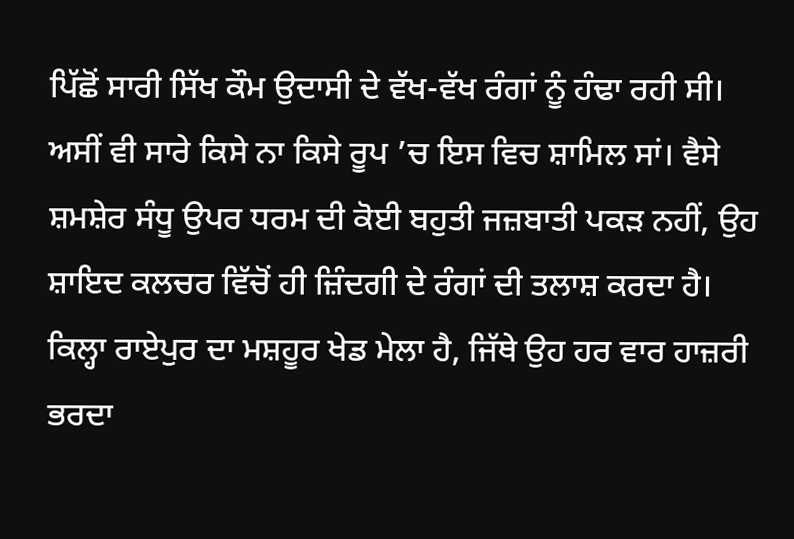ਪਿੱਛੋਂ ਸਾਰੀ ਸਿੱਖ ਕੌਮ ਉਦਾਸੀ ਦੇ ਵੱਖ-ਵੱਖ ਰੰਗਾਂ ਨੂੰ ਹੰਢਾ ਰਹੀ ਸੀ। ਅਸੀਂ ਵੀ ਸਾਰੇ ਕਿਸੇ ਨਾ ਕਿਸੇ ਰੂਪ ’ਚ ਇਸ ਵਿਚ ਸ਼ਾਮਿਲ ਸਾਂ। ਵੈਸੇ ਸ਼ਮਸ਼ੇਰ ਸੰਧੂ ਉਪਰ ਧਰਮ ਦੀ ਕੋਈ ਬਹੁਤੀ ਜਜ਼ਬਾਤੀ ਪਕੜ ਨਹੀਂ, ਉਹ ਸ਼ਾਇਦ ਕਲਚਰ ਵਿੱਚੋਂ ਹੀ ਜ਼ਿੰਦਗੀ ਦੇ ਰੰਗਾਂ ਦੀ ਤਲਾਸ਼ ਕਰਦਾ ਹੈ। ਕਿਲ੍ਹਾ ਰਾਏਪੁਰ ਦਾ ਮਸ਼ਹੂਰ ਖੇਡ ਮੇਲਾ ਹੈ, ਜਿੱਥੇ ਉਹ ਹਰ ਵਾਰ ਹਾਜ਼ਰੀ ਭਰਦਾ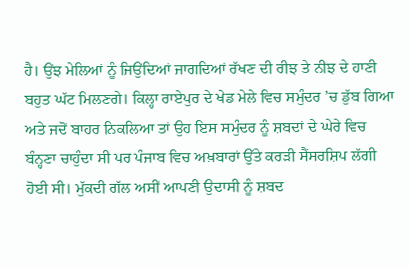ਹੈ। ਉਂਝ ਮੇਲਿਆਂ ਨੂੰ ਜਿਉਂਦਿਆਂ ਜਾਗਦਿਆਂ ਰੱਖਣ ਦੀ ਰੀਝ ਤੇ ਨੀਝ ਦੇ ਹਾਣੀ ਬਹੁਤ ਘੱਟ ਮਿਲਣਗੇ। ਕਿਲ੍ਹਾ ਰਾਏਪੁਰ ਦੇ ਖੇਡ ਮੇਲੇ ਵਿਚ ਸਮੁੰਦਰ ’ਚ ਡੁੱਬ ਗਿਆ ਅਤੇ ਜਦੋਂ ਬਾਹਰ ਨਿਕਲਿਆ ਤਾਂ ਉਹ ਇਸ ਸਮੁੰਦਰ ਨੂੰ ਸ਼ਬਦਾਂ ਦੇ ਘੇਰੇ ਵਿਚ ਬੰਨ੍ਹਣਾ ਚਾਹੁੰਦਾ ਸੀ ਪਰ ਪੰਜਾਬ ਵਿਚ ਅਖ਼ਬਾਰਾਂ ਉੱਤੇ ਕਰੜੀ ਸੈਂਸਰਸ਼ਿਪ ਲੱਗੀ ਹੋਈ ਸੀ। ਮੁੱਕਦੀ ਗੱਲ ਅਸੀਂ ਆਪਣੀ ਉਦਾਸੀ ਨੂੰ ਸ਼ਬਦ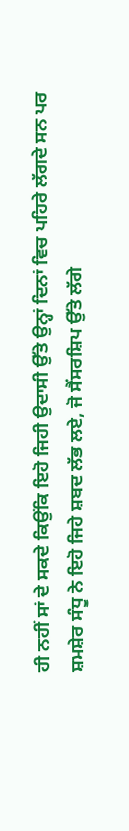ਹੀ ਨਹੀਂ ਸਾਂ ਦੇ ਸਕਦੇ ਕਿਉਂਕਿ ਇਹੋ ਜਿਹੀ ਉਦਾਸੀ ਉੱਤੇ ਉਨ੍ਹਾਂ ਦਿਨਾਂ ਵਿਚ ਪਹਿਰੇ ਲੱਗਦੇ ਸਨ ਪਰ ਸ਼ਮਸ਼ੇਰ ਸੰਧੂ ਨੇ ਇਹੋ ਜਿਹੇ ਸ਼ਬਦ ਲੱਭ ਲਏ, ਜੋ ਸੈਂਸਰਸ਼ਿਪ ਉੱਤੇ ਲੱਗੇ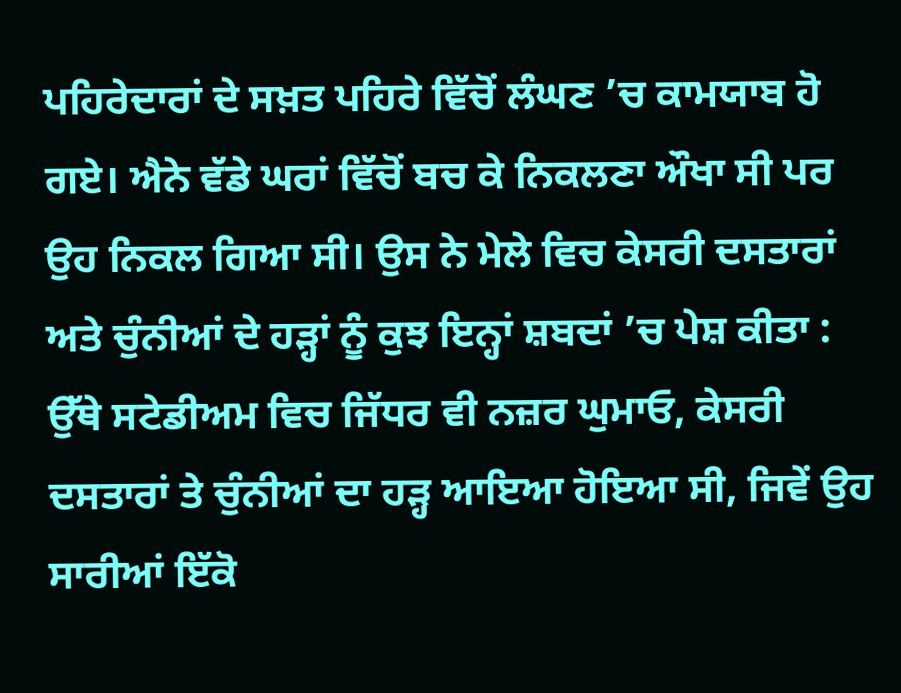ਪਹਿਰੇਦਾਰਾਂ ਦੇ ਸਖ਼ਤ ਪਹਿਰੇ ਵਿੱਚੋਂ ਲੰਘਣ ’ਚ ਕਾਮਯਾਬ ਹੋ ਗਏ। ਐਨੇ ਵੱਡੇ ਘਰਾਂ ਵਿੱਚੋਂ ਬਚ ਕੇ ਨਿਕਲਣਾ ਔਖਾ ਸੀ ਪਰ ਉਹ ਨਿਕਲ ਗਿਆ ਸੀ। ਉਸ ਨੇ ਮੇਲੇ ਵਿਚ ਕੇਸਰੀ ਦਸਤਾਰਾਂ ਅਤੇ ਚੁੰਨੀਆਂ ਦੇ ਹੜ੍ਹਾਂ ਨੂੰ ਕੁਝ ਇਨ੍ਹਾਂ ਸ਼ਬਦਾਂ ’ਚ ਪੇਸ਼ ਕੀਤਾ :
ਉੱਥੇ ਸਟੇਡੀਅਮ ਵਿਚ ਜਿੱਧਰ ਵੀ ਨਜ਼ਰ ਘੁਮਾਓ, ਕੇਸਰੀ ਦਸਤਾਰਾਂ ਤੇ ਚੁੰਨੀਆਂ ਦਾ ਹੜ੍ਹ ਆਇਆ ਹੋਇਆ ਸੀ, ਜਿਵੇਂ ਉਹ ਸਾਰੀਆਂ ਇੱਕੋ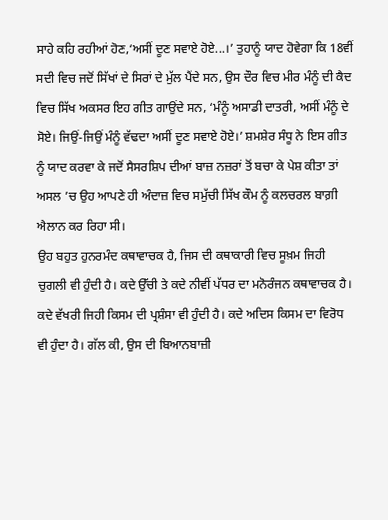ਸਾਹੇ ਕਹਿ ਰਹੀਆਂ ਹੋਣ,‘ਅਸੀਂ ਦੂਣ ਸਵਾਏ ਹੋਏ...।’ ਤੁਹਾਨੂੰ ਯਾਦ ਹੋਵੇਗਾ ਕਿ 18ਵੀਂ ਸਦੀ ਵਿਚ ਜਦੋਂ ਸਿੱਖਾਂ ਦੇ ਸਿਰਾਂ ਦੇ ਮੁੱਲ ਪੈਂਦੇ ਸਨ, ਉਸ ਦੌਰ ਵਿਚ ਮੀਰ ਮੰਨੂੰ ਦੀ ਕੈਦ ਵਿਚ ਸਿੱਖ ਅਕਸਰ ਇਹ ਗੀਤ ਗਾਉਂਦੇ ਸਨ, ‘ਮੰਨੂੰ ਅਸਾਡੀ ਦਾਤਰੀ, ਅਸੀਂ ਮੰਨੂੰ ਦੇ ਸੋਏ। ਜਿਉਂ-ਜਿਉਂ ਮੰਨੂੰ ਵੱਢਦਾ ਅਸੀਂ ਦੂਣ ਸਵਾਏ ਹੋਏ।’ ਸ਼ਮਸ਼ੇਰ ਸੰਧੂ ਨੇ ਇਸ ਗੀਤ ਨੂੰ ਯਾਦ ਕਰਵਾ ਕੇ ਜਦੋਂ ਸੈਸਰਸ਼ਿਪ ਦੀਆਂ ਬਾਜ਼ ਨਜ਼ਰਾਂ ਤੋਂ ਬਚਾ ਕੇ ਪੇਸ਼ ਕੀਤਾ ਤਾਂ ਅਸਲ ’ਚ ਉਹ ਆਪਣੇ ਹੀ ਅੰਦਾਜ਼ ਵਿਚ ਸਮੁੱਚੀ ਸਿੱਖ ਕੌਮ ਨੂੰ ਕਲਚਰਲ ਬਾਗ਼ੀ ਐਲਾਨ ਕਰ ਰਿਹਾ ਸੀ।
ਉਹ ਬਹੁਤ ਹੁਨਰਮੰਦ ਕਥਾਵਾਚਕ ਹੈ, ਜਿਸ ਦੀ ਕਥਾਕਾਰੀ ਵਿਚ ਸੂਖ਼ਮ ਜਿਹੀ ਚੁਗਲੀ ਵੀ ਹੁੰਦੀ ਹੈ। ਕਦੇ ਉੱਚੀ ਤੇ ਕਦੇ ਨੀਵੀਂ ਪੱਧਰ ਦਾ ਮਨੋਰੰਜਨ ਕਥਾਵਾਚਕ ਹੈ। ਕਦੇ ਵੱਖਰੀ ਜਿਹੀ ਕਿਸਮ ਦੀ ਪ੍ਰਸ਼ੰਸਾ ਵੀ ਹੁੰਦੀ ਹੈ। ਕਦੇ ਅਦਿਸ ਕਿਸਮ ਦਾ ਵਿਰੋਧ ਵੀ ਹੁੰਦਾ ਹੈ। ਗੱਲ ਕੀ, ਉਸ ਦੀ ਬਿਆਨਬਾਜ਼ੀ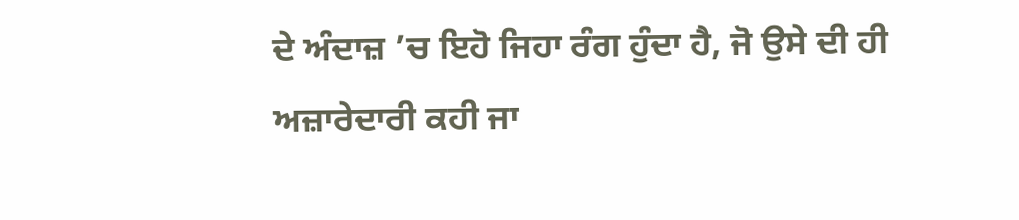ਦੇ ਅੰਦਾਜ਼ ’ਚ ਇਹੋ ਜਿਹਾ ਰੰਗ ਹੁੰਦਾ ਹੈ, ਜੋ ਉਸੇ ਦੀ ਹੀ ਅਜ਼ਾਰੇਦਾਰੀ ਕਹੀ ਜਾ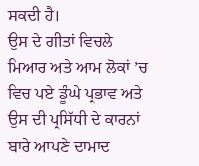ਸਕਦੀ ਹੈ।
ਉਸ ਦੇ ਗੀਤਾਂ ਵਿਚਲੇ ਮਿਆਰ ਅਤੇ ਆਮ ਲੋਕਾਂ ’ਚ ਵਿਚ ਪਏ ਡੂੰਘੇ ਪ੍ਰਭਾਵ ਅਤੇ ਉਸ ਦੀ ਪ੍ਰਸਿੱਧੀ ਦੇ ਕਾਰਨਾਂ ਬਾਰੇ ਆਪਣੇ ਦਾਮਾਦ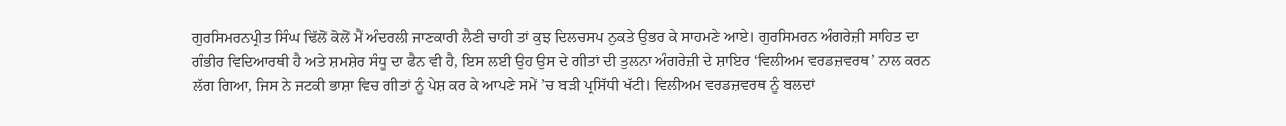ਗੁਰਸਿਮਰਨਪ੍ਰੀਤ ਸਿੰਘ ਢਿੱਲੋਂ ਕੋਲੋਂ ਮੈਂ ਅੰਦਰਲੀ ਜਾਣਕਾਰੀ ਲੈਣੀ ਚਾਹੀ ਤਾਂ ਕੁਝ ਦਿਲਚਸਪ ਨੁਕਤੇ ਉਭਰ ਕੇ ਸਾਹਮਣੇ ਆਏ। ਗੁਰਸਿਮਰਨ ਅੰਗਰੇਜ਼ੀ ਸਾਹਿਤ ਦਾ ਗੰਭੀਰ ਵਿਦਿਆਰਥੀ ਹੈ ਅਤੇ ਸ਼ਮਸ਼ੇਰ ਸੰਧੂ ਦਾ ਫੈਨ ਵੀ ਹੈ, ਇਸ ਲਈ ਉਹ ਉਸ ਦੇ ਗੀਤਾਂ ਦੀ ਤੁਲਨਾ ਅੰਗਰੇਜ਼ੀ ਦੇ ਸ਼ਾਇਰ ‘ਵਿਲੀਅਮ ਵਰਡਜ਼ਵਰਥ’ ਨਾਲ ਕਰਨ ਲੱਗ ਗਿਆ, ਜਿਸ ਨੇ ਜਟਕੀ ਭਾਸ਼ਾ ਵਿਚ ਗੀਤਾਂ ਨੂੰ ਪੇਸ਼ ਕਰ ਕੇ ਆਪਣੇ ਸਮੇਂ ’ਚ ਬੜੀ ਪ੍ਰਸਿੱਧੀ ਖੱਟੀ। ਵਿਲੀਅਮ ਵਰਡਜ਼ਵਰਥ ਨੂੰ ਬਲਦਾਂ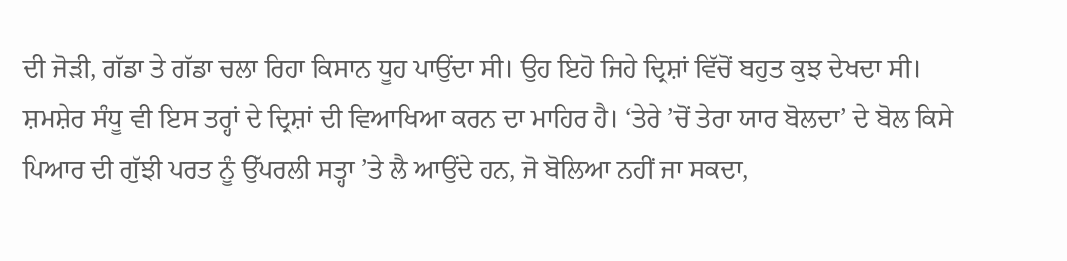ਦੀ ਜੋੜੀ, ਗੱਡਾ ਤੇ ਗੱਡਾ ਚਲਾ ਰਿਹਾ ਕਿਸਾਨ ਧੂਹ ਪਾਉਂਦਾ ਸੀ। ਉਹ ਇਹੋ ਜਿਹੇ ਦ੍ਰਿਸ਼ਾਂ ਵਿੱਚੋਂ ਬਹੁਤ ਕੁਝ ਦੇਖਦਾ ਸੀ। ਸ਼ਮਸ਼ੇਰ ਸੰਧੂ ਵੀ ਇਸ ਤਰ੍ਹਾਂ ਦੇ ਦ੍ਰਿਸ਼ਾਂ ਦੀ ਵਿਆਖਿਆ ਕਰਨ ਦਾ ਮਾਹਿਰ ਹੈ। ‘ਤੇਰੇ ’ਚੋਂ ਤੇਰਾ ਯਾਰ ਬੋਲਦਾ’ ਦੇ ਬੋਲ ਕਿਸੇ ਪਿਆਰ ਦੀ ਗੁੱਝੀ ਪਰਤ ਨੂੰ ਉੱਪਰਲੀ ਸਤ੍ਹਾ ’ਤੇ ਲੈ ਆਉਂਦੇ ਹਨ, ਜੋ ਬੋਲਿਆ ਨਹੀਂ ਜਾ ਸਕਦਾ,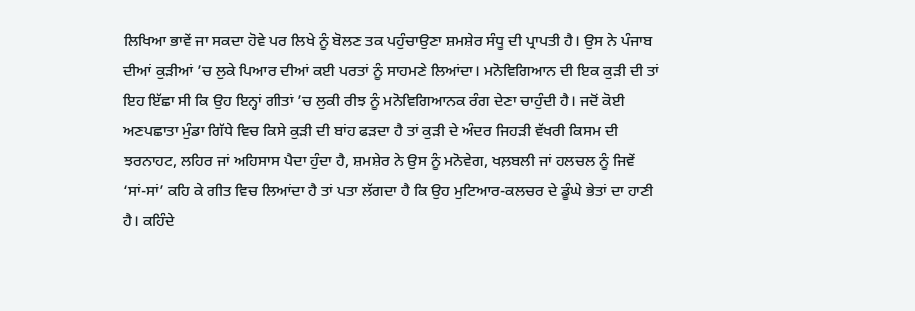ਲਿਖਿਆ ਭਾਵੇਂ ਜਾ ਸਕਦਾ ਹੋਵੇ ਪਰ ਲਿਖੇ ਨੂੰ ਬੋਲਣ ਤਕ ਪਹੁੰਚਾਉਣਾ ਸ਼ਮਸ਼ੇਰ ਸੰਧੂ ਦੀ ਪ੍ਰਾਪਤੀ ਹੈ। ਉਸ ਨੇ ਪੰਜਾਬ ਦੀਆਂ ਕੁੜੀਆਂ ’ਚ ਲੁਕੇ ਪਿਆਰ ਦੀਆਂ ਕਈ ਪਰਤਾਂ ਨੂੰ ਸਾਹਮਣੇ ਲਿਆਂਦਾ। ਮਨੋਵਿਗਿਆਨ ਦੀ ਇਕ ਕੁੜੀ ਦੀ ਤਾਂ ਇਹ ਇੱਛਾ ਸੀ ਕਿ ਉਹ ਇਨ੍ਹਾਂ ਗੀਤਾਂ ’ਚ ਲੁਕੀ ਰੀਝ ਨੂੰ ਮਨੋਵਿਗਿਆਨਕ ਰੰਗ ਦੇਣਾ ਚਾਹੁੰਦੀ ਹੈ। ਜਦੋਂ ਕੋਈ ਅਣਪਛਾਤਾ ਮੁੰਡਾ ਗਿੱਧੇ ਵਿਚ ਕਿਸੇ ਕੁੜੀ ਦੀ ਬਾਂਹ ਫੜਦਾ ਹੈ ਤਾਂ ਕੁੜੀ ਦੇ ਅੰਦਰ ਜਿਹੜੀ ਵੱਖਰੀ ਕਿਸਮ ਦੀ ਝਰਨਾਹਟ, ਲਹਿਰ ਜਾਂ ਅਹਿਸਾਸ ਪੈਦਾ ਹੁੰਦਾ ਹੈ, ਸ਼ਮਸ਼ੇਰ ਨੇ ਉਸ ਨੂੰ ਮਨੋਵੇਗ, ਖਲ਼ਬਲੀ ਜਾਂ ਹਲਚਲ ਨੂੰ ਜਿਵੇਂ ‘ਸਾਂ-ਸਾਂ’ ਕਹਿ ਕੇ ਗੀਤ ਵਿਚ ਲਿਆਂਦਾ ਹੈ ਤਾਂ ਪਤਾ ਲੱਗਦਾ ਹੈ ਕਿ ਉਹ ਮੁਟਿਆਰ-ਕਲਚਰ ਦੇ ਡੂੰਘੇ ਭੇਤਾਂ ਦਾ ਹਾਣੀ ਹੈ। ਕਹਿੰਦੇ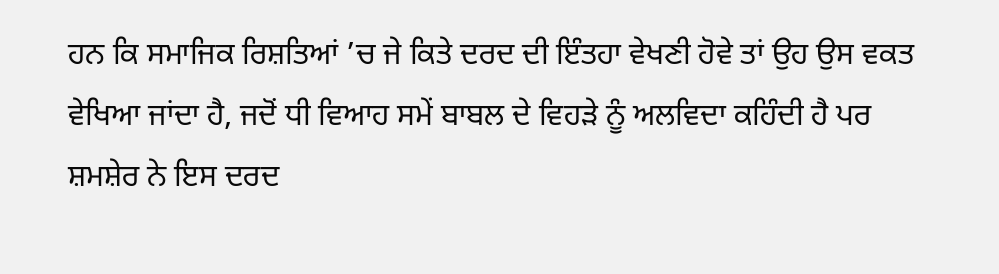ਹਨ ਕਿ ਸਮਾਜਿਕ ਰਿਸ਼ਤਿਆਂ ’ਚ ਜੇ ਕਿਤੇ ਦਰਦ ਦੀ ਇੰਤਹਾ ਵੇਖਣੀ ਹੋਵੇ ਤਾਂ ਉਹ ਉਸ ਵਕਤ ਵੇਖਿਆ ਜਾਂਦਾ ਹੈ, ਜਦੋਂ ਧੀ ਵਿਆਹ ਸਮੇਂ ਬਾਬਲ ਦੇ ਵਿਹੜੇ ਨੂੰ ਅਲਵਿਦਾ ਕਹਿੰਦੀ ਹੈ ਪਰ ਸ਼ਮਸ਼ੇਰ ਨੇ ਇਸ ਦਰਦ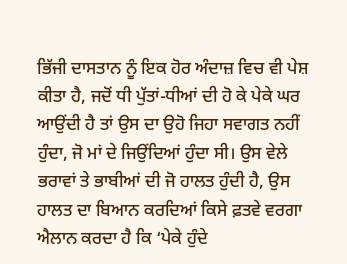ਭਿੱਜੀ ਦਾਸਤਾਨ ਨੂੰ ਇਕ ਹੋਰ ਅੰਦਾਜ਼ ਵਿਚ ਵੀ ਪੇਸ਼ ਕੀਤਾ ਹੈ, ਜਦੋਂ ਧੀ ਪੁੱਤਾਂ-ਧੀਆਂ ਦੀ ਹੋ ਕੇ ਪੇਕੇ ਘਰ ਆਉਂਦੀ ਹੈ ਤਾਂ ਉਸ ਦਾ ਉਹੋ ਜਿਹਾ ਸਵਾਗਤ ਨਹੀਂ ਹੁੰਦਾ, ਜੋ ਮਾਂ ਦੇ ਜਿਉਂਦਿਆਂ ਹੁੰਦਾ ਸੀ। ਉਸ ਵੇਲੇ ਭਰਾਵਾਂ ਤੇ ਭਾਬੀਆਂ ਦੀ ਜੋ ਹਾਲਤ ਹੁੰਦੀ ਹੈ, ਉਸ ਹਾਲਤ ਦਾ ਬਿਆਨ ਕਰਦਿਆਂ ਕਿਸੇ ਫ਼ਤਵੇ ਵਰਗਾ ਐਲਾਨ ਕਰਦਾ ਹੈ ਕਿ ‘ਪੇਕੇ ਹੁੰਦੇ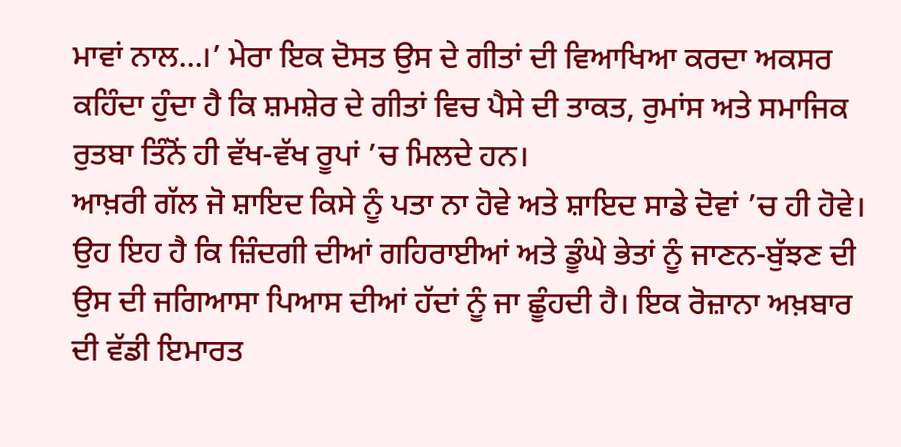ਮਾਵਾਂ ਨਾਲ...।’ ਮੇਰਾ ਇਕ ਦੋਸਤ ਉਸ ਦੇ ਗੀਤਾਂ ਦੀ ਵਿਆਖਿਆ ਕਰਦਾ ਅਕਸਰ ਕਹਿੰਦਾ ਹੁੰਦਾ ਹੈ ਕਿ ਸ਼ਮਸ਼ੇਰ ਦੇ ਗੀਤਾਂ ਵਿਚ ਪੈਸੇ ਦੀ ਤਾਕਤ, ਰੁਮਾਂਸ ਅਤੇ ਸਮਾਜਿਕ ਰੁਤਬਾ ਤਿੰਨੋਂ ਹੀ ਵੱਖ-ਵੱਖ ਰੂਪਾਂ ’ਚ ਮਿਲਦੇ ਹਨ।
ਆਖ਼ਰੀ ਗੱਲ ਜੋ ਸ਼ਾਇਦ ਕਿਸੇ ਨੂੰ ਪਤਾ ਨਾ ਹੋਵੇ ਅਤੇ ਸ਼ਾਇਦ ਸਾਡੇ ਦੋਵਾਂ ’ਚ ਹੀ ਹੋਵੇ। ਉਹ ਇਹ ਹੈ ਕਿ ਜ਼ਿੰਦਗੀ ਦੀਆਂ ਗਹਿਰਾਈਆਂ ਅਤੇ ਡੂੰਘੇ ਭੇਤਾਂ ਨੂੰ ਜਾਣਨ-ਬੁੱਝਣ ਦੀ ਉਸ ਦੀ ਜਗਿਆਸਾ ਪਿਆਸ ਦੀਆਂ ਹੱਦਾਂ ਨੂੰ ਜਾ ਛੂੰਹਦੀ ਹੈ। ਇਕ ਰੋਜ਼ਾਨਾ ਅਖ਼ਬਾਰ ਦੀ ਵੱਡੀ ਇਮਾਰਤ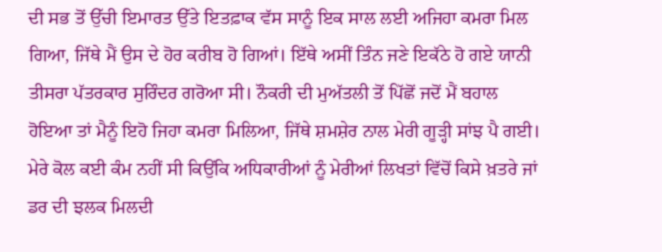ਦੀ ਸਭ ਤੋਂ ਉੱਚੀ ਇਮਾਰਤ ਉੱਤੇ ਇਤਫ਼ਾਕ ਵੱਸ ਸਾਨੂੰ ਇਕ ਸਾਲ ਲਈ ਅਜਿਹਾ ਕਮਰਾ ਮਿਲ ਗਿਆ, ਜਿੱਥੇ ਮੈਂ ਉਸ ਦੇ ਹੋਰ ਕਰੀਬ ਹੋ ਗਿਆਂ। ਇੱਥੇ ਅਸੀਂ ਤਿੰਨ ਜਣੇ ਇਕੱਠੇ ਹੋ ਗਏ ਯਾਨੀ ਤੀਸਰਾ ਪੱਤਰਕਾਰ ਸੁਰਿੰਦਰ ਗਰੋਆ ਸੀ। ਨੌਕਰੀ ਦੀ ਮੁਅੱਤਲੀ ਤੋਂ ਪਿੱਛੋਂ ਜਦੋਂ ਮੈਂ ਬਹਾਲ ਹੋਇਆ ਤਾਂ ਮੈਨੂੰ ਇਹੋ ਜਿਹਾ ਕਮਰਾ ਮਿਲਿਆ, ਜਿੱਥੇ ਸ਼ਮਸ਼ੇਰ ਨਾਲ ਮੇਰੀ ਗੂੜ੍ਹੀ ਸਾਂਝ ਪੈ ਗਈ। ਮੇਰੇ ਕੋਲ ਕਈ ਕੰਮ ਨਹੀਂ ਸੀ ਕਿਉਂਕਿ ਅਧਿਕਾਰੀਆਂ ਨੂੰ ਮੇਰੀਆਂ ਲਿਖਤਾਂ ਵਿੱਚੋਂ ਕਿਸੇ ਖ਼ਤਰੇ ਜਾਂ ਡਰ ਦੀ ਝਲਕ ਮਿਲਦੀ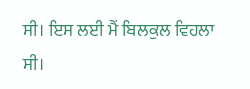ਸੀ। ਇਸ ਲਈ ਮੈਂ ਬਿਲਕੁਲ ਵਿਹਲਾ ਸੀ।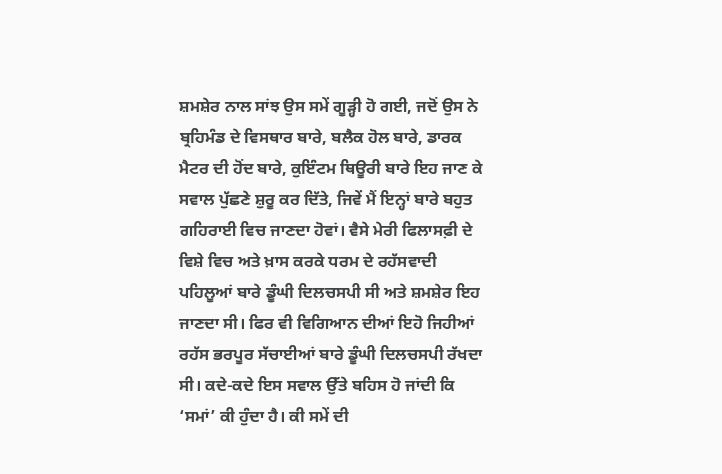ਸ਼ਮਸ਼ੇਰ ਨਾਲ ਸਾਂਝ ਉਸ ਸਮੇਂ ਗੂੜ੍ਹੀ ਹੋ ਗਈ, ਜਦੋਂ ਉਸ ਨੇ ਬ੍ਰਹਿਮੰਡ ਦੇ ਵਿਸਥਾਰ ਬਾਰੇ, ਬਲੈਕ ਹੋਲ ਬਾਰੇ, ਡਾਰਕ ਮੈਟਰ ਦੀ ਹੋਂਦ ਬਾਰੇ, ਕੁਇੰਟਮ ਥਿਊਰੀ ਬਾਰੇ ਇਹ ਜਾਣ ਕੇ ਸਵਾਲ ਪੁੱਛਣੇ ਸ਼ੁਰੂ ਕਰ ਦਿੱਤੇ, ਜਿਵੇਂ ਮੈਂ ਇਨ੍ਹਾਂ ਬਾਰੇ ਬਹੁਤ ਗਹਿਰਾਈ ਵਿਚ ਜਾਣਦਾ ਹੋਵਾਂ। ਵੈਸੇ ਮੇਰੀ ਫਿਲਾਸਫ਼ੀ ਦੇ ਵਿਸ਼ੇ ਵਿਚ ਅਤੇ ਖ਼ਾਸ ਕਰਕੇ ਧਰਮ ਦੇ ਰਹੱਸਵਾਦੀ ਪਹਿਲੂਆਂ ਬਾਰੇ ਡੂੰਘੀ ਦਿਲਚਸਪੀ ਸੀ ਅਤੇ ਸ਼ਮਸ਼ੇਰ ਇਹ ਜਾਣਦਾ ਸੀ। ਫਿਰ ਵੀ ਵਿਗਿਆਨ ਦੀਆਂ ਇਹੋ ਜਿਹੀਆਂ ਰਹੱਸ ਭਰਪੂਰ ਸੱਚਾਈਆਂ ਬਾਰੇ ਡੂੰਘੀ ਦਿਲਚਸਪੀ ਰੱਖਦਾ ਸੀ। ਕਦੇ-ਕਦੇ ਇਸ ਸਵਾਲ ਉੱਤੇ ਬਹਿਸ ਹੋ ਜਾਂਦੀ ਕਿ ‘ਸਮਾਂ’ ਕੀ ਹੁੰਦਾ ਹੈ। ਕੀ ਸਮੇਂ ਦੀ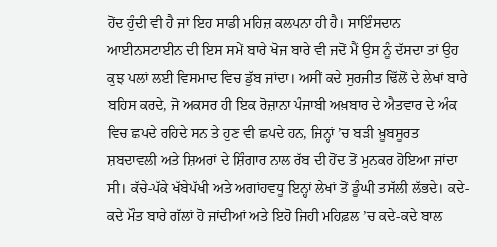ਹੋਂਦ ਹੁੰਦੀ ਵੀ ਹੈ ਜਾਂ ਇਹ ਸਾਡੀ ਮਹਿਜ਼ ਕਲਪਨਾ ਹੀ ਹੈ। ਸਾਇੰਸਦਾਨ ਆਈਨਸਟਾਈਨ ਦੀ ਇਸ ਸਮੇਂ ਬਾਰੇ ਖੋਜ ਬਾਰੇ ਵੀ ਜਦੋਂ ਮੈਂ ਉਸ ਨੂੰ ਦੱਸਦਾ ਤਾਂ ਉਹ ਕੁਝ ਪਲਾਂ ਲਈ ਵਿਸਮਾਦ ਵਿਚ ਡੁੱਬ ਜਾਂਦਾ। ਅਸੀਂ ਕਦੇ ਸੁਰਜੀਤ ਢਿੱਲੋਂ ਦੇ ਲੇਖਾਂ ਬਾਰੇ ਬਹਿਸ ਕਰਦੇ, ਜੋ ਅਕਸਰ ਹੀ ਇਕ ਰੋਜ਼ਾਨਾ ਪੰਜਾਬੀ ਅਖ਼ਬਾਰ ਦੇ ਐਤਵਾਰ ਦੇ ਅੰਕ ਵਿਚ ਛਪਦੇ ਰਹਿਦੇ ਸਨ ਤੇ ਹੁਣ ਵੀ ਛਪਦੇ ਹਨ, ਜਿਨ੍ਹਾਂ ’ਚ ਬੜੀ ਖ਼ੂਬਸੂਰਤ ਸ਼ਬਦਾਵਲੀ ਅਤੇ ਸ਼ਿਅਰਾਂ ਦੇ ਸ਼ਿੰਗਾਰ ਨਾਲ ਰੱਬ ਦੀ ਹੋਂਦ ਤੋਂ ਮੁਨਕਰ ਹੋਇਆ ਜਾਂਦਾ ਸੀ। ਕੱਚੇ-ਪੱਕੇ ਖੱਬੇਪੱਖੀ ਅਤੇ ਅਗਾਂਹਵਧੂ ਇਨ੍ਹਾਂ ਲੇਖਾਂ ਤੋਂ ਡੂੰਘੀ ਤਸੱਲੀ ਲੱਭਦੇ। ਕਦੇ-ਕਦੇ ਮੌਤ ਬਾਰੇ ਗੱਲਾਂ ਹੋ ਜਾਂਦੀਆਂ ਅਤੇ ਇਹੋ ਜਿਹੀ ਮਹਿਫ਼ਲ ’ਚ ਕਦੇ-ਕਦੇ ਬਾਲ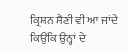ਕ੍ਰਿਸ਼ਨ ਸੈਣੀ ਵੀ ਆ ਜਾਂਦੇ ਕਿਉਂਕਿ ਉਨ੍ਹਾਂ ਦੇ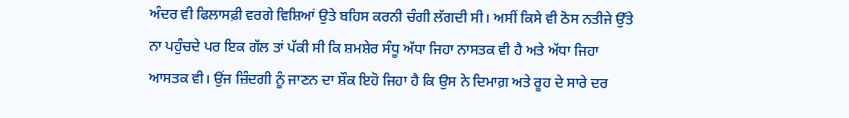ਅੰਦਰ ਵੀ ਫਿਲਾਸਫ਼ੀ ਵਰਗੇ ਵਿਸ਼ਿਆਂ ਉਤੇ ਬਹਿਸ ਕਰਨੀ ਚੰਗੀ ਲੱਗਦੀ ਸੀ। ਅਸੀਂ ਕਿਸੇ ਵੀ ਠੋਸ ਨਤੀਜੇ ਉੱਤੇ ਨਾ ਪਹੁੰਚਦੇ ਪਰ ਇਕ ਗੱਲ ਤਾਂ ਪੱਕੀ ਸੀ ਕਿ ਸ਼ਮਸ਼ੇਰ ਸੰਧੂ ਅੱਧਾ ਜਿਹਾ ਨਾਸਤਕ ਵੀ ਹੈ ਅਤੇ ਅੱਧਾ ਜਿਹਾ ਆਸਤਕ ਵੀ। ਉਂਜ ਜ਼ਿੰਦਗੀ ਨੂੰ ਜਾਣਨ ਦਾ ਸ਼ੌਕ ਇਹੋ ਜਿਹਾ ਹੈ ਕਿ ਉਸ ਨੇ ਦਿਮਾਗ਼ ਅਤੇ ਰੂਹ ਦੇ ਸਾਰੇ ਦਰ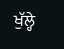ਖੁੱਲ੍ਹੇ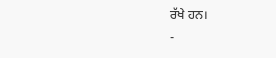ਰੱਖੇ ਹਨ।
-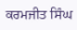ਕਰਮਜੀਤ ਸਿੰਘ